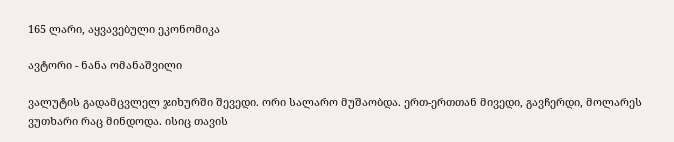165 ლარი, აყვავებული ეკონომიკა

ავტორი - ნანა ომანაშვილი

ვალუტის გადამცვლელ ჯიხურში შევედი. ორი სალარო მუშაობდა. ერთ-ერთთან მივედი, გავჩერდი, მოლარეს ვუთხარი რაც მინდოდა. ისიც თავის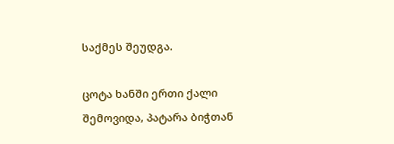საქმეს შეუდგა.

ცოტა ხანში ერთი ქალი შემოვიდა, პატარა ბიჭთან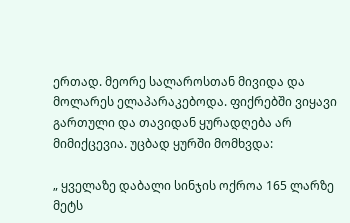ერთად. მეორე სალაროსთან მივიდა და მოლარეს ელაპარაკებოდა. ფიქრებში ვიყავი გართული და თავიდან ყურადღება არ მიმიქცევია. უცბად ყურში მომხვდა:

„ ყველაზე დაბალი სინჯის ოქროა 165 ლარზე მეტს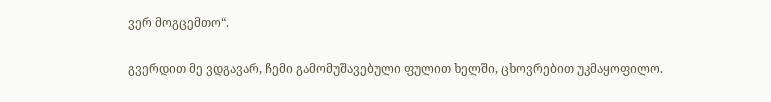ვერ მოგცემთო“.

გვერდით მე ვდგავარ, ჩემი გამომუშავებული ფულით ხელში, ცხოვრებით უკმაყოფილო.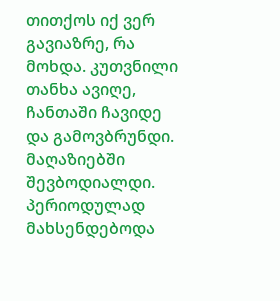თითქოს იქ ვერ გავიაზრე, რა მოხდა. კუთვნილი თანხა ავიღე, ჩანთაში ჩავიდე და გამოვბრუნდი. მაღაზიებში შევბოდიალდი. პერიოდულად მახსენდებოდა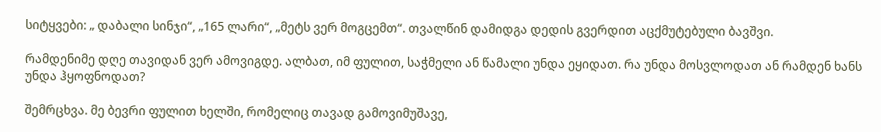სიტყვები: „ დაბალი სინჯი“, „165 ლარი“, „მეტს ვერ მოგცემთ“. თვალწინ დამიდგა დედის გვერდით აცქმუტებული ბავშვი.

რამდენიმე დღე თავიდან ვერ ამოვიგდე. ალბათ, იმ ფულით, საჭმელი ან წამალი უნდა ეყიდათ. რა უნდა მოსვლოდათ ან რამდენ ხანს უნდა ჰყოფნოდათ?

შემრცხვა. მე ბევრი ფულით ხელში, რომელიც თავად გამოვიმუშავე,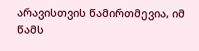არავისთვის წამირთმევია, იმ წამს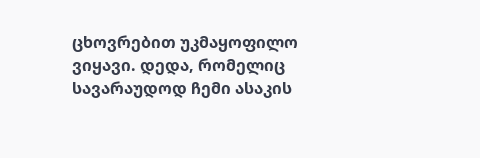ცხოვრებით უკმაყოფილო ვიყავი. დედა, რომელიც სავარაუდოდ ჩემი ასაკის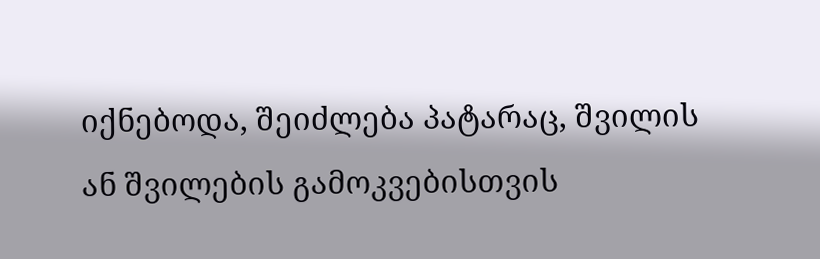იქნებოდა, შეიძლება პატარაც, შვილის ან შვილების გამოკვებისთვის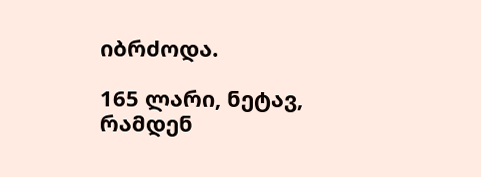იბრძოდა.

165 ლარი, ნეტავ, რამდენ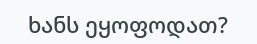ხანს ეყოფოდათ?